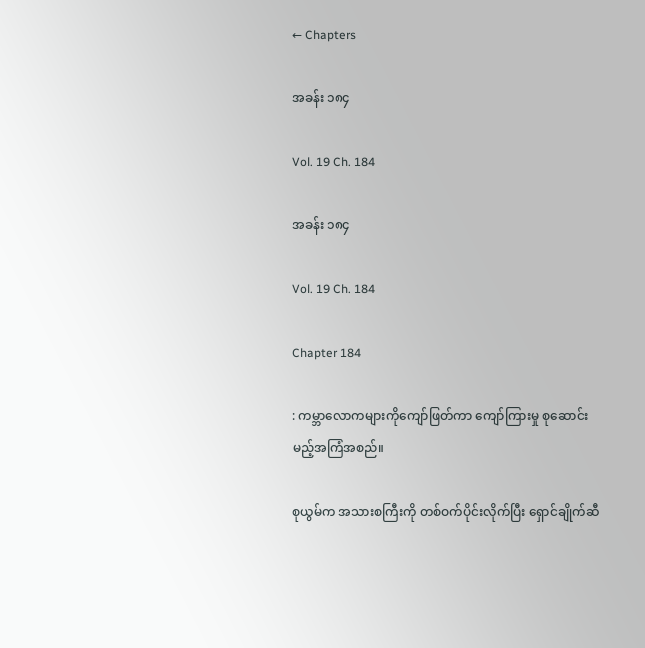← Chapters

အခန်း ၁၈၄

Vol. 19 Ch. 184

အခန်း ၁၈၄

Vol. 19 Ch. 184

Chapter 184

: ကမ္ဘာလောကများကိုကျော်ဖြတ်ကာ ကျော်ကြားမှု စုဆောင်းမည့်အကြံအစည်။

စုယွမ်က အသားစကြီးကို တစ်ဝက်ပိုင်းလိုက်ပြီး ရှောင်ချိုက်ဆီ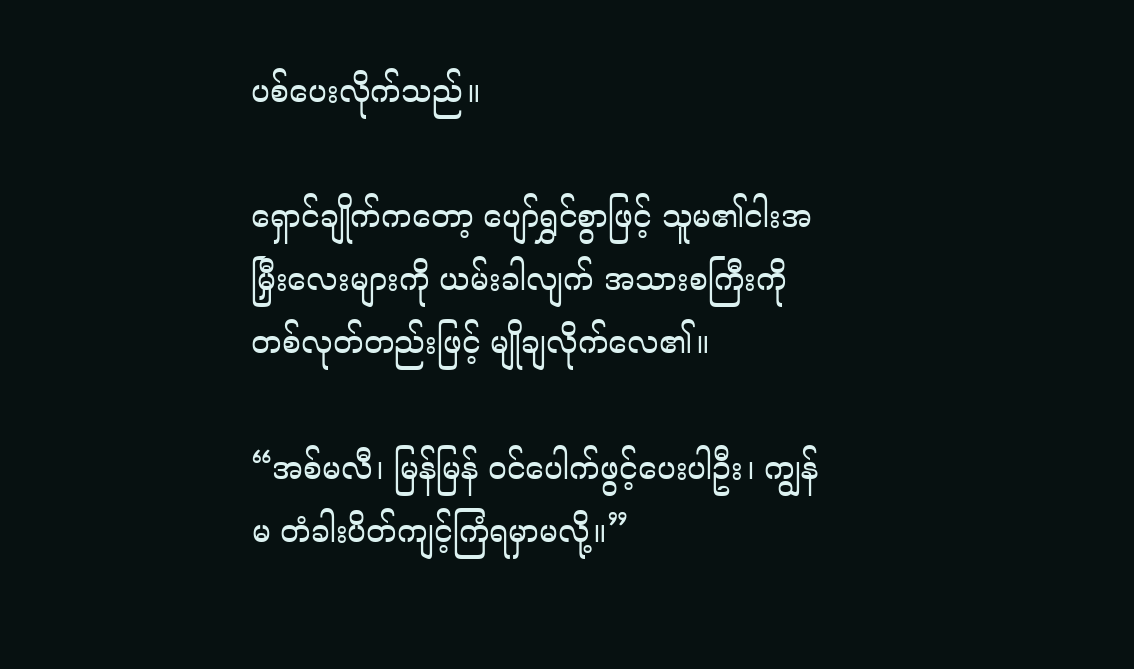ပစ်ပေးလိုက်သည်။

ရှောင်ချိုက်ကတော့ ပျော်ရွှင်စွာဖြင့် သူမ၏ငါးအမြှီးလေးများကို ယမ်းခါလျက် အသားစကြီးကို တစ်လုတ်တည်းဖြင့် မျိုချလိုက်လေ၏။

“အစ်မလီ၊ မြန်မြန် ဝင်ပေါက်ဖွင့်ပေးပါဦး၊ ကျွန်မ တံခါးပိတ်ကျင့်ကြံရမှာမလို့။”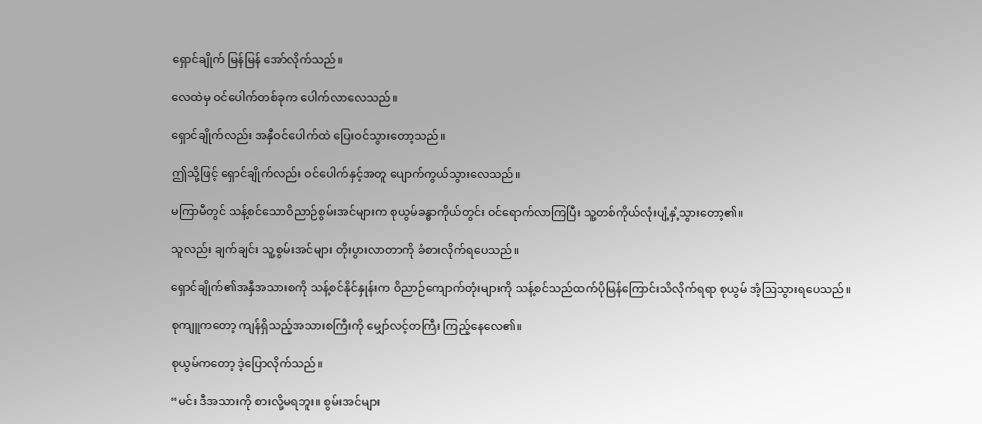ရှောင်ချိုက် မြန်မြန် အော်လိုက်သည်။

လေထဲမှ ဝင်ပေါက်တစ်ခုက ပေါက်လာလေသည်။

ရှောင်ချိုက်လည်း အနှီဝင်ပေါက်ထဲ ပြေးဝင်သွားတော့သည်။

ဤသို့ဖြင့် ရှောင်ချိုက်လည်း ဝင်ပေါက်နှင့်အတူ ပျောက်ကွယ်သွားလေသည်။

မကြာမီတွင် သန့်စင်သောဝိညာဉ်စွမ်းအင်များက စုယွမ်ခန္ဓာကိုယ်တွင်း ဝင်ရောက်လာကြပြီး သူ့တစ်ကိုယ်လုံးပျံ့နှံ့သွားတော့၏။

သူလည်း ချက်ချင်း သူ့စွမ်းအင်များ တိုးပွားလာတာကို ခံစားလိုက်ရပေသည်။

ရှောင်ချိုက်၏အနှီအသားစကို သန့်စင်နိုင်နှုန်းက ဝိညာဉ်ကျောက်တုံးများကို သန့်စင်သည်ထက်ပိုမြန်ကြောင်းသိလိုက်ရရာ စုယွမ် အံ့ဩသွားရပေသည်။

စုကျူကတော့ ကျန်ရှိသည့်အသားစကြီးကို မျှော်လင့်တကြီး ကြည့်နေလေ၏။

စုယွမ်ကတော့ ဒဲ့ပြောလိုက်သည်။

“မင်း ဒီအသားကို စားလို့မရဘူး။ စွမ်းအင်များ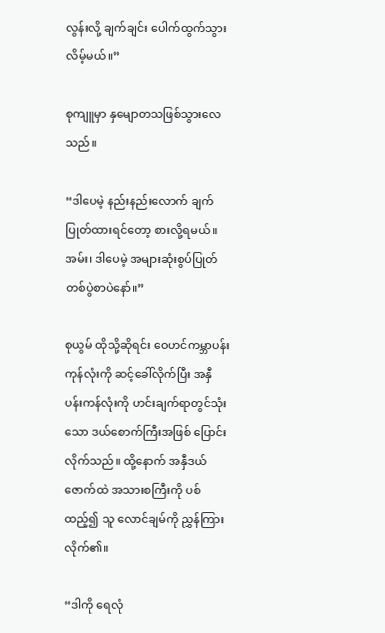လွန်းလို့ ချက်ချင်း ပေါက်ထွက်သွားလိမ့်မယ်။”

စုကျူမှာ နှမျောတသဖြစ်သွားလေသည်။

“ဒါပေမဲ့ နည်းနည်းလောက် ချက်ပြုတ်ထားရင်တော့ စားလို့ရမယ်။ အမ်း၊ ဒါပေမဲ့ အများဆုံးစွပ်ပြုတ်တစ်ပွဲစာပဲနော်။”

စုယွမ် ထိုသို့ဆိုရင်း ဝေဟင်ကမ္ဘာပန်းကုန်လုံးကို ဆင့်ခေါ်လိုက်ပြီး အနှီပန်းကန်လုံးကို ဟင်းချက်ရာတွင်သုံးသော ဒယ်စောက်ကြီးအဖြစ် ပြောင်းလိုက်သည်။ ထို့နောက် အနှီဒယ်ဇောက်ထဲ အသားစကြီးကို ပစ်ထည့်၍ သူ လောင်ချမ်ကို ညွှန်ကြားလိုက်၏။

“ဒါကို ရေလုံ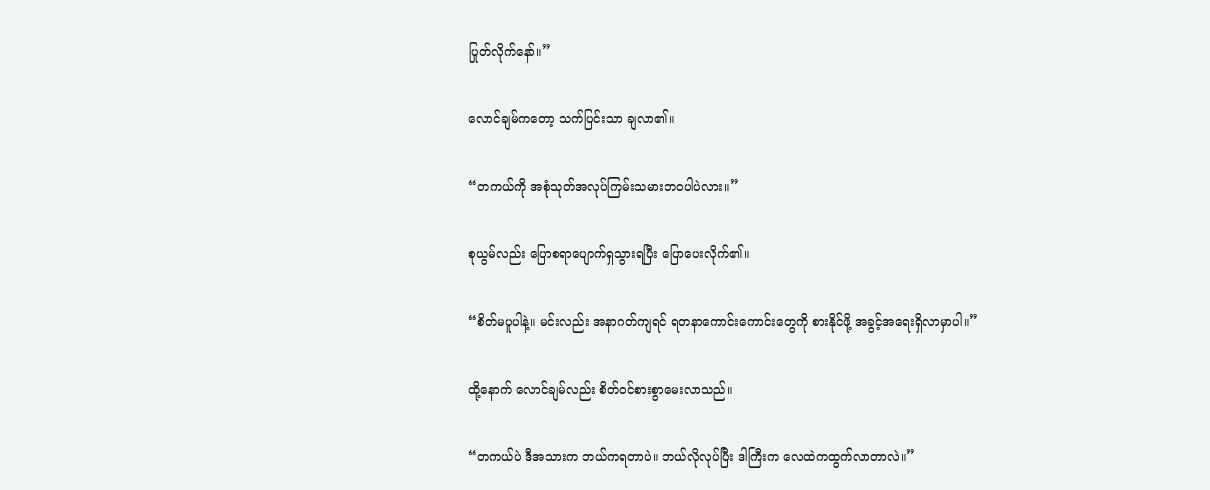ပြုတ်လိုက်နော်။”

လောင်ချမ်ကတော့ သက်ပြင်းသာ ချလာ၏။

“တကယ်ကို အစုံသုတ်အလုပ်ကြမ်းသမားဘဝပါပဲလား။”

စုယွမ်လည်း ပြောစရာပျောက်ရှသွားရပြီး ပြောပေးလိုက်၏။

“စိတ်မပူပါနဲ့။ မင်းလည်း အနာဂတ်ကျရင် ရတနာကောင်းကောင်းတွေကို စားနိုင်ဖို့ အခွင့်အရေးရှိလာမှာပါ။”

ထို့နောက် လောင်ချမ်လည်း စိတ်ဝင်စားစွာမေးလာသည်။

“တကယ်ပဲ ဒီအသားက ဘယ်ကရတာပဲ။ ဘယ်လိုလုပ်ပြီး ဒါကြီးက လေထဲကထွက်လာတာလဲ။”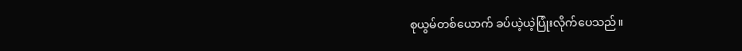စုယွမ်တစ်ယောက် ခပ်ယဲ့ယဲ့ပြုံးလိုက်ပေသည်။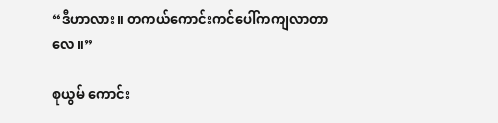“ဒီဟာလား။ တကယ်ကောင်းကင်ပေါ်ကကျလာတာလေ။”

စုယွမ် ကောင်း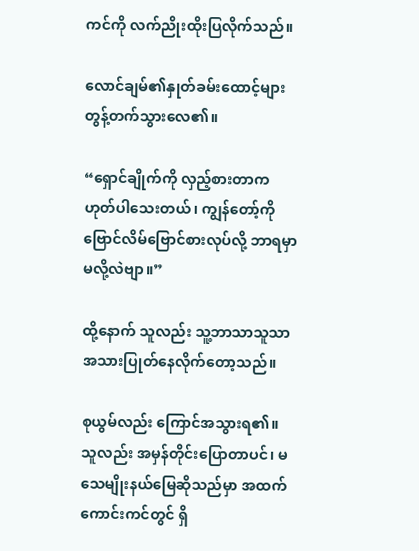ကင်ကို လက်ညိုးထိုးပြလိုက်သည်။

လောင်ချမ်၏နှုတ်ခမ်းထောင့်များတွန့်တက်သွားလေ၏။

“ရှောင်ချိုက်ကို လှည့်စားတာက ဟုတ်ပါသေးတယ်၊ ကျွန်တော့်ကို ဗြောင်လိမ်ဗြောင်စားလုပ်လို့ ဘာရမှာမလို့လဲဗျာ။”

ထို့နောက် သူလည်း သူ့ဘာသာသူသာ အသားပြုတ်နေလိုက်တော့သည်။

စုယွမ်လည်း ကြောင်အသွားရ၏။ သူလည်း အမှန်တိုင်းပြောတာပင်၊ မသေမျိုးနယ်မြေဆိုသည်မှာ အထက်ကောင်းကင်တွင် ရှိ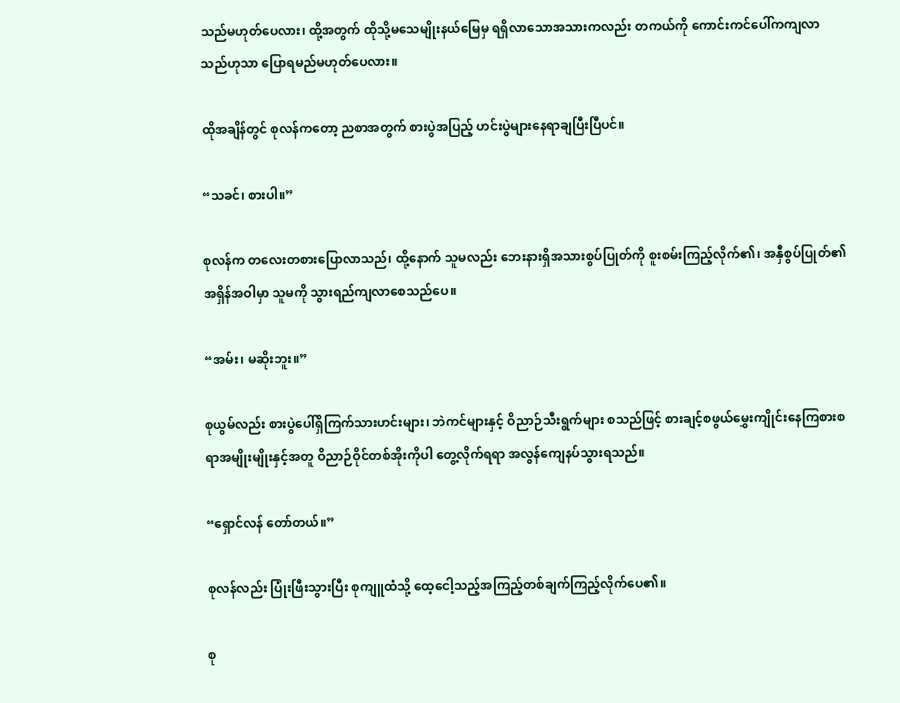သည်မဟုတ်ပေလား၊ ထို့အတွက် ထိုသို့မသေမျိုးနယ်မြေမှ ရရှိလာသောအသားကလည်း တကယ်ကို ကောင်းကင်ပေါ်ကကျလာသည်ဟုသာ ပြောရမည်မဟုတ်ပေလား။

ထိုအချိန်တွင် စုလန်ကတော့ ညစာအတွက် စားပွဲအပြည့် ဟင်းပွဲများနေရာချပြီးပြီပင်။

“သခင်၊ စားပါ။”

စုလန်က တလေးတစားပြောလာသည်၊ ထို့နောက် သူမလည်း ဘေးနားရှိအသားစွပ်ပြုတ်ကို စူးစမ်းကြည့်လိုက်၏၊ အနှီစွပ်ပြုတ်၏အရှိန်အဝါမှာ သူမကို သွားရည်ကျလာစေသည်ပေ။

“အမ်း၊ မဆိုးဘူး။”

စုယွမ်လည်း စားပွဲပေါ်ရှိကြက်သားဟင်းများ၊ ဘဲကင်များနှင့် ဝိညာဉ်သီးရွက်များ စသည်ဖြင့် စားချင့်စဖွယ်မွှေးကျိုင်းနေကြစားစရာအမျိုးမျိုးနှင့်အတူ ဝိညာဉ်ဝိုင်တစ်အိုးကိုပါ တွေ့လိုက်ရရာ အလွန်ကျေနပ်သွားရသည်။

“ရှောင်လန် တော်တယ်။”

စုလန်လည်း ပြုံးဖြီးသွားပြီး စုကျူထံသို့ ထေ့ငေါ့သည့်အကြည့်တစ်ချက်ကြည့်လိုက်ပေ၏။

စု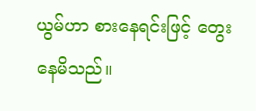ယွမ်ဟာ စားနေရင်းဖြင့် တွေးနေမိသည်။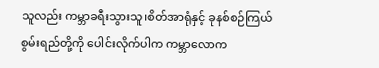သူလည်း ကမ္ဘာခရီးသွားသူ၊စိတ်အာရုံနှင့် ခုနစ်စဉ်ကြယ်စွမ်းရည်တို့ကို ပေါင်းလိုက်ပါက ကမ္ဘာလောက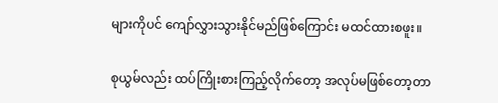များကိုပင် ကျော်လွှားသွားနိုင်မည်ဖြစ်ကြောင်း မထင်ထားစဖူး။

စုယွမ်လည်း ထပ်ကြိုးစားကြည့်လိုက်တော့ အလုပ်မဖြစ်တော့တာ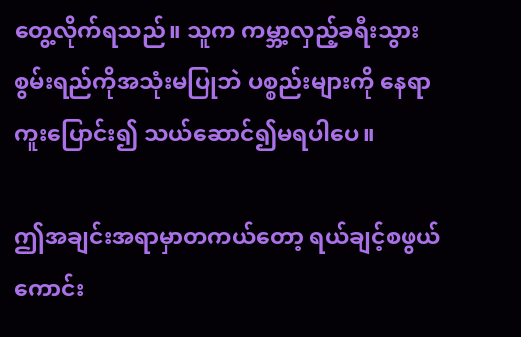တွေ့လိုက်ရသည်။ သူက ကမ္ဘာ့လှည့်ခရီးသွားစွမ်းရည်ကိုအသုံးမပြုဘဲ ပစ္စည်းများကို နေရာကူးပြောင်း၍ သယ်ဆောင်၍မရပါပေ။

ဤအချင်းအရာမှာတကယ်တော့ ရယ်ချင့်စဖွယ်ကောင်း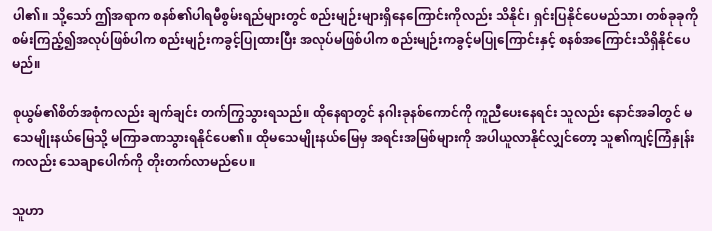ပါ၏။ သို့သော် ဤအရာက စနစ်၏ပါရမီစွမ်းရည်များတွင် စည်းမျဉ်းများရှိနေကြောင်းကိုလည်း သိနိုင်၊ ရှင်းပြနိုင်ပေမည်သာ၊ တစ်ခုခုကိုစမ်းကြည့်၍အလုပ်ဖြစ်ပါက စည်းမျဉ်းကခွင့်ပြုထားပြီး အလုပ်မဖြစ်ပါက စည်းမျဉ်းကခွင့်မပြုကြောင်းနှင့် စနစ်အကြောင်းသိရှိနိုင်ပေမည်။

စုယွမ်၏စိတ်အစုံကလည်း ချက်ချင်း တက်ကြွသွားရသည်။ ထိုနေရာတွင် နဂါးခုနစ်ကောင်ကို ကူညီပေးနေရင်း သူလည်း နောင်အခါတွင် မသေမျိုးနယ်မြေသို့ မကြာခဏသွားရနိုင်ပေ၏။ ထိုမသေမျိုးနယ်မြေမှ အရင်းအမြစ်များကို အပါယူလာနိုင်လျှင်တော့ သူ၏ကျင့်ကြံနှုန်းကလည်း သေချာပေါက်ကို တိုးတက်လာမည်ပေ။

သူဟာ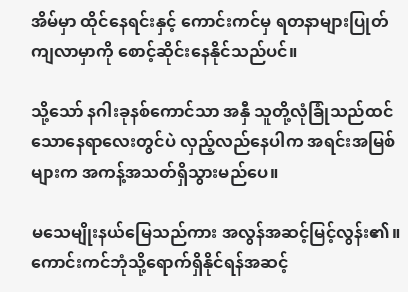အိမ်မှာ ထိုင်နေရင်းနှင့် ကောင်းကင်မှ ရတနာများပြုတ်ကျလာမှာကို စောင့်ဆိုင်းနေနိုင်သည်ပင်။

သို့သော် နဂါးခုနစ်ကောင်သာ အနှီ သူတို့လုံခြုံသည်ထင်သောနေရာလေးတွင်ပဲ လှည့်လည်နေပါက အရင်းအမြစ်များက အကန့်အသတ်ရှိသွားမည်ပေ။

မသေမျိုးနယ်မြေသည်ကား အလွန်အဆင့်မြင့်လွန်း၏။ ကောင်းကင်ဘုံသို့ရောက်ရှိနိုင်ရန်အဆင့်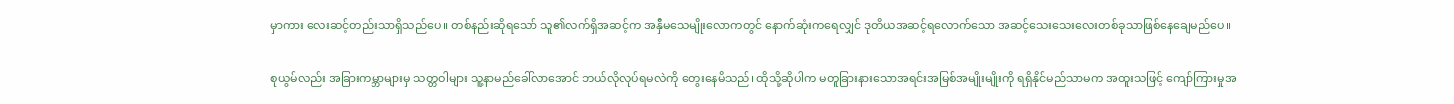မှာကား လေးဆင့်တည်းသာရှိသည်ပေ။ တစ်နည်းဆိုရသော် သူ၏လက်ရှိအဆင့်က အနှီမသေမျိုးလောကတွင် နောက်ဆုံးကရေလျှင် ဒုတိယအဆင့်ရလောက်သော အဆင့်သေးသေးလေးတစ်ခုသာဖြစ်နေချေမည်ပေ။

စုယွမ်လည်း အခြားကမ္ဘာများမှ သတ္တဝါများ သူ့နာမည်ခေါ်လာအောင် ဘယ်လိုလုပ်ရမလဲကို တွေးနေမိသည်၊ ထိုသို့ဆိုပါက မတူခြားနားသောအရင်းအမြစ်အမျိုးမျိုးကို ရရှိနိုင်မည်သာမက အထူးသဖြင့် ကျော်ကြားမှုအ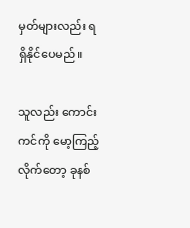မှတ်များလည်း ရရှိနိုင်ပေမည်။

သူလည်း ကောင်းကင်ကို မော့ကြည့်လိုက်တော့ ခုနစ်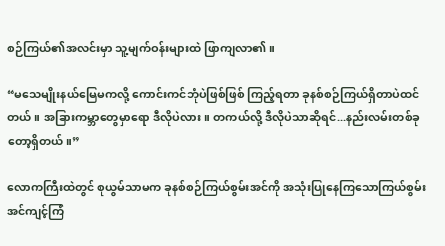စဉ်ကြယ်၏အလင်းမှာ သူ့မျက်ဝန်းများထဲ ဖြာကျလာ၏။

“မသေမျိုးနယ်မြေမကလို့ ကောင်းကင်ဘုံပဲဖြစ်ဖြစ် ကြည့်ရတာ ခုနစ်စဉ်ကြယ်ရှိတာပဲထင်တယ်။ အခြားကမ္ဘာတွေမှာရော ဒီလိုပဲလား။ တကယ်လို့ ဒီလိုပဲသာဆိုရင်...နည်းလမ်းတစ်ခုတော့ရှိတယ်။”

လောကကြီးထဲတွင် စုယွမ်သာမက ခုနစ်စဉ်ကြယ်စွမ်းအင်ကို အသုံးပြုနေကြသောကြယ်စွမ်းအင်ကျင့်ကြံ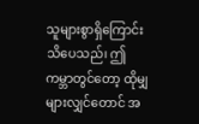သူများစွာရှိကြောင်းသိပေသည်၊ ဤကမ္ဘာတွင်တော့ ထိုမျှများလျှင်တောင် အ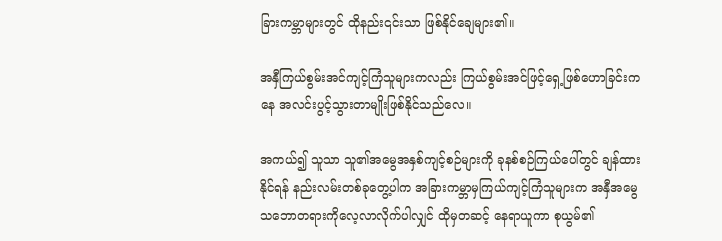ခြားကမ္ဘာများတွင် ထိုနည်း၎င်းသာ ဖြစ်နိုင်ချေများ၏။

အနှီကြယ်စွမ်းအင်ကျင့်ကြံသူများကလည်း ကြယ်စွမ်းအင်ဖြင့်ရှေ့ဖြစ်ဟောခြင်းကနေ အလင်းပွင့်သွားတာမျိုးဖြစ်နိုင်သည်လေ။

အကယ်၍ သူသာ သူ၏အမွေအနှစ်ကျင့်စဉ်များကို ခုနစ်စဉ်ကြယ်ပေါ်တွင် ချန်ထားနိုင်ရန် နည်းလမ်းတစ်ခုတွေ့ပါက အခြားကမ္ဘာမှကြယ်ကျင့်ကြံသူများက အနှီအမွေသဘောတရားကိုလေ့လာလိုက်ပါလျှင် ထိုမှတဆင့် နေရာယူကာ စုယွမ်၏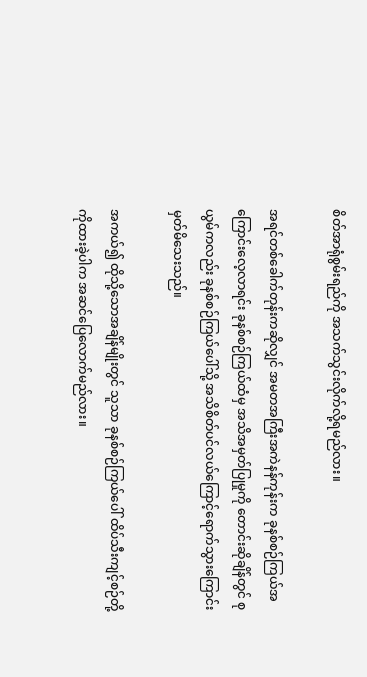စိတ်အာရုံစွမ်းရည်ကို အသက်သွင်းလိုက်လို့ရမည်လား။

အရင်တစ်ခေါက်တုန်းကဆိုလျှင် အမတအကြီးအကဲနန်ကုန်းက ခုနစ်စဉ်ကြယ်အကြောင်းလေ့လာရင်း ခုနစ်စဉ်ကြယ်ထံမှ အသိအမှတ်ပြုမှုကို တောင်းဆိုချိန်တွင် စုယွမ်ကလည်း ခုနစ်စဉ်ကြယ်ပေါ်သို့ အသိစိတ်ပင်လယ်ကြောင့်ရောက်သွားကြောင်း မှတ်မိသေးသည်။

အကယ်၍ ထိုသို့သောအချိန်မျိုးတွင် သူသာ ခုနစ်စဉ်ကြယ်ပေါ် ထိပ်သီးကျင့်စဉ်တို့ကိုထားခဲ့ပါက အဆင်ပြေလောက်မည်လား။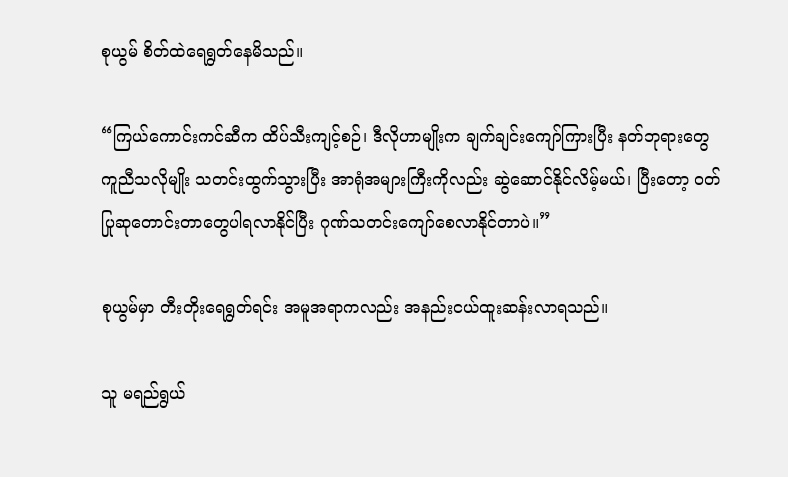စုယွမ် စိတ်ထဲရေရွတ်နေမိသည်။

“ကြယ်ကောင်းကင်ဆီက ထိပ်သီးကျင့်စဉ်၊ ဒီလိုဟာမျိုးက ချက်ချင်းကျော်ကြားပြီး နတ်ဘုရားတွေကူညီသလိုမျိုး သတင်းထွက်သွားပြီး အာရုံအများကြီးကိုလည်း ဆွဲဆောင်နိုင်လိမ့်မယ်၊ ပြီးတော့ ဝတ်ပြုဆုတောင်းတာတွေပါရလာနိုင်ပြီး ဂုဏ်သတင်းကျော်စေလာနိုင်တာပဲ။”

စုယွမ်မှာ တီးတိုးရေရွတ်ရင်း အမူအရာကလည်း အနည်းငယ်ထူးဆန်းလာရသည်။

သူ မရည်ရွယ်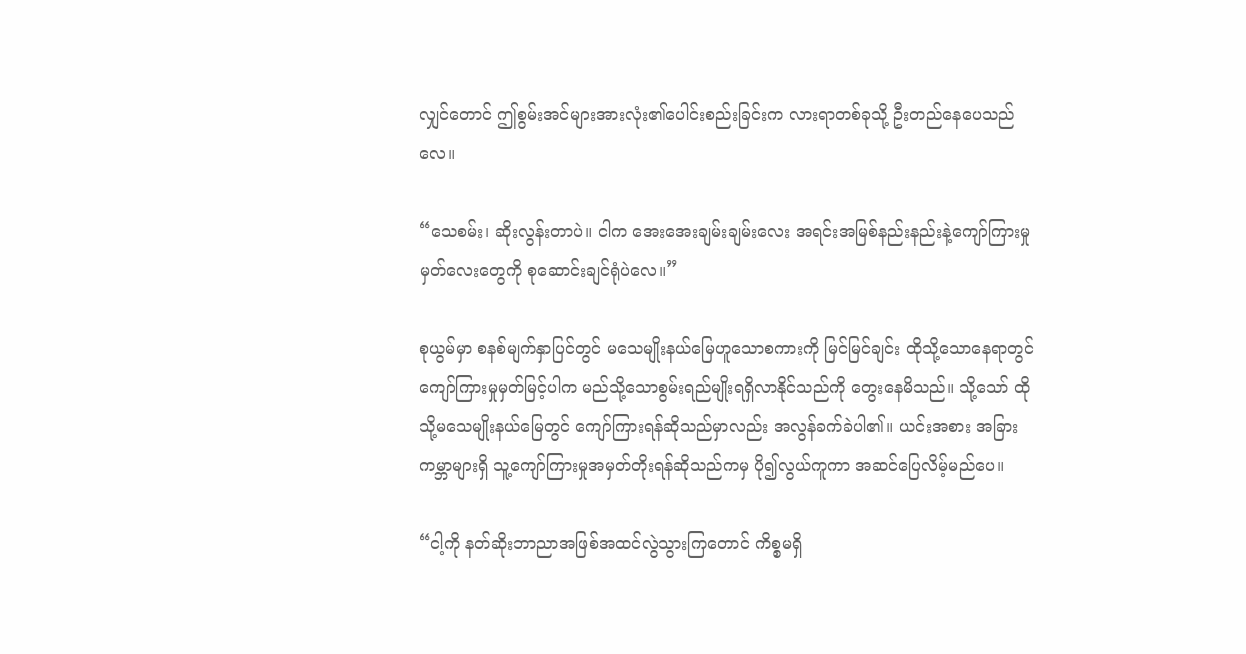လျှင်တောင် ဤစွမ်းအင်များအားလုံး၏ပေါင်းစည်းခြင်းက လားရာတစ်ခုသို့ ဦးတည်နေပေသည်လေ။

“သေစမ်း၊ ဆိုးလွန်းတာပဲ။ ငါက အေးအေးချမ်းချမ်းလေး အရင်းအမြစ်နည်းနည်းနဲ့ကျော်ကြားမှုမှတ်လေးတွေကို စုဆောင်းချင်ရုံပဲလေ။”

စုယွမ်မှာ စနစ်မျက်နှာပြင်တွင် မသေမျိုးနယ်မြေဟူသောစကားကို မြင်မြင်ချင်း ထိုသို့သောနေရာတွင် ကျော်ကြားမှုမှတ်မြင့်ပါက မည်သို့သောစွမ်းရည်မျိုးရရှိလာနိုင်သည်ကို တွေးနေမိသည်။ သို့သော် ထိုသို့မသေမျိုးနယ်မြေတွင် ကျော်ကြားရန်ဆိုသည်မှာလည်း အလွန်ခက်ခဲပါ၏။ ယင်းအစား အခြားကမ္ဘာများရှိ သူ့ကျော်ကြားမှုအမှတ်တိုးရန်ဆိုသည်ကမှ ပို၍လွယ်ကူကာ အဆင်ပြေလိမ့်မည်ပေ။

“ငါ့ကို နတ်ဆိုးဘာညာအဖြစ်အထင်လွဲသွားကြတောင် ကိစ္စမရှိ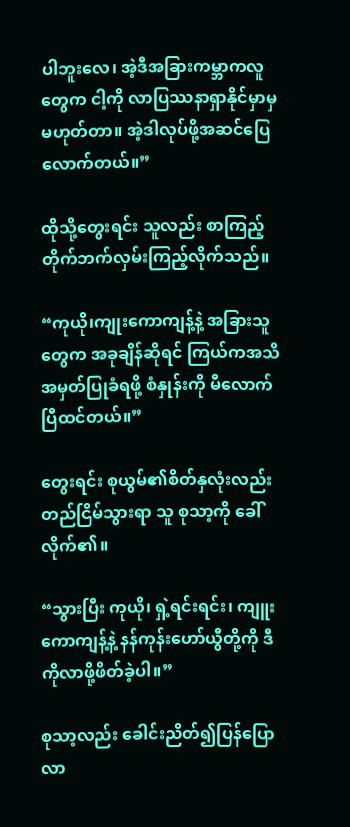ပါဘူးလေ၊ အဲ့ဒီအခြားကမ္ဘာကလူတွေက ငါ့ကို လာပြဿနာရှာနိုင်မှာမှ မဟုတ်တာ။ အဲ့ဒါလုပ်ဖို့အဆင်ပြေလောက်တယ်။”

ထိုသို့တွေးရင်း သူလည်း စာကြည့်တိုက်ဘက်လှမ်းကြည့်လိုက်သည်။

“ကုယို၊ကျုးကောကျန့်နဲ့ အခြားသူတွေက အခုချိန်ဆိုရင် ကြယ်ကအသိအမှတ်ပြုခံရဖို့ စံနှုန်းကို မီလောက်ပြီထင်တယ်။”

တွေးရင်း စုယွမ်၏စိတ်နှလုံးလည်း တည်ငြိမ်သွားရာ သူ စုသာ့ကို ခေါ်လိုက်၏။

“သွားပြီး ကုယို၊ ရှဲ့ရင်းရင်း၊ ကျူးကောကျန့်နဲ့ နန်ကုန်းဟော်ယွီတို့ကို ဒီကိုလာဖို့ဖိတ်ခဲ့ပါ။”

စုသာ့လည်း ခေါင်းညိတ်၍ပြန်ပြောလာ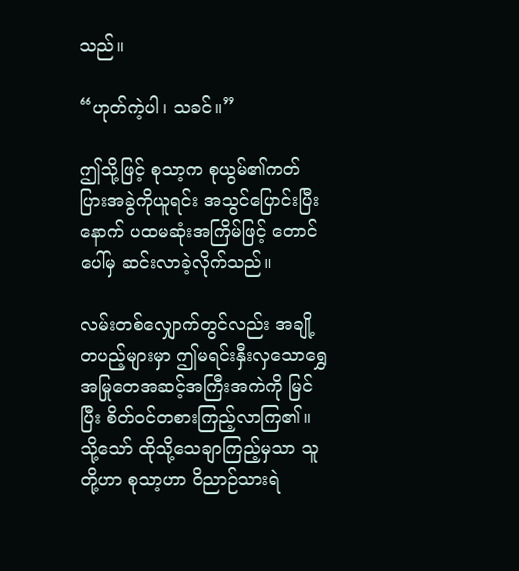သည်။

“ဟုတ်ကဲ့ပါ၊ သခင်။”

ဤသို့ဖြင့် စုသာ့က စုယွမ်၏ကတ်ပြားအခွဲကိုယူရင်း အသွင်ပြောင်းပြီးနောက် ပထမဆုံးအကြိမ်ဖြင့် တောင်ပေါ်မှ ဆင်းလာခဲ့လိုက်သည်။

လမ်းတစ်လျှောက်တွင်လည်း အချို့တပည့်များမှာ ဤမရင်းနှီးလှသောရွှေအမြုတေအဆင့်အကြီးအကဲကို မြင်ပြီး စိတ်ဝင်တစားကြည့်လာကြ၏။ သို့သော် ထိုသို့သေချာကြည့်မှသာ သူတို့ဟာ စုသာ့ဟာ ဝိညာဉ်သားရဲ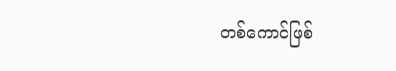တစ်ကောင်ဖြစ်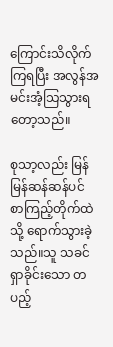ကြောင်းသိလိုက်ကြရပြီး အလွန်အမင်းအံ့သြသွားရတော့သည်။

စုသာ့လည်း မြန်မြန်ဆန်ဆန်ပင် စာကြည့်တိုက်ထဲသို့ ရောက်သွားခဲ့သည်။သူ သခင်ရှာခိုင်းသော တပည့်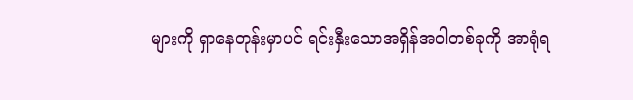များကို ရှာနေတုန်းမှာပင် ရင်းနှီးသောအရှိန်အဝါတစ်ခုကို အာရုံရ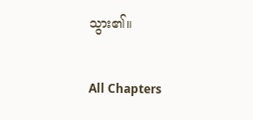သွား၏။

All Chapters